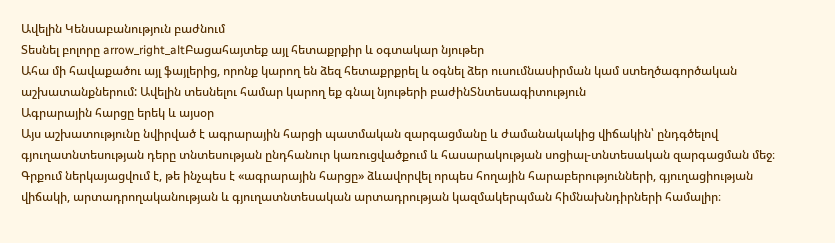Ավելին Կենսաբանություն բաժնում
Տեսնել բոլորը arrow_right_altԲացահայտեք այլ հետաքրքիր և օգտակար նյութեր
Ահա մի հավաքածու այլ ֆայլերից, որոնք կարող են ձեզ հետաքրքրել և օգնել ձեր ուսումնասիրման կամ ստեղծագործական աշխատանքներում: Ավելին տեսնելու համար կարող եք գնալ նյութերի բաժինՏնտեսագիտություն
Ագրարային հարցը երեկ և այսօր
Այս աշխատությունը նվիրված է ագրարային հարցի պատմական զարգացմանը և ժամանակակից վիճակին՝ ընդգծելով գյուղատնտեսության դերը տնտեսության ընդհանուր կառուցվածքում և հասարակության սոցիալ-տնտեսական զարգացման մեջ։ Գրքում ներկայացվում է, թե ինչպես է «ագրարային հարցը» ձևավորվել որպես հողային հարաբերությունների, գյուղացիության վիճակի, արտադրողականության և գյուղատնտեսական արտադրության կազմակերպման հիմնախնդիրների համալիր։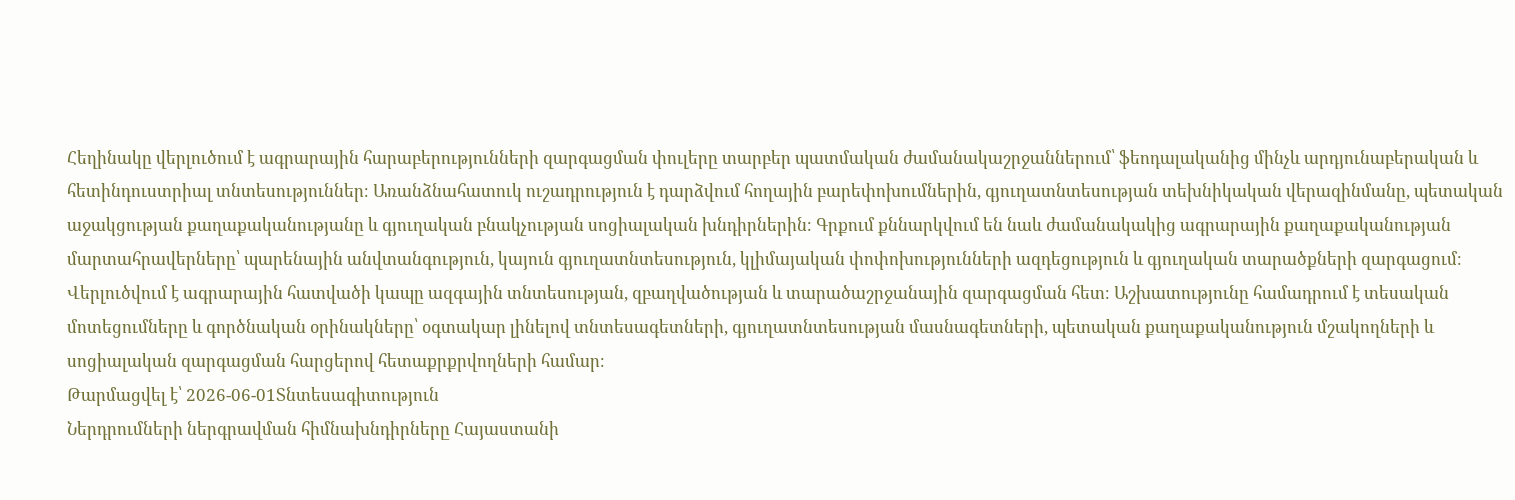Հեղինակը վերլուծում է ագրարային հարաբերությունների զարգացման փուլերը տարբեր պատմական ժամանակաշրջաններում՝ ֆեոդալականից մինչև արդյունաբերական և հետինդուստրիալ տնտեսություններ։ Առանձնահատուկ ուշադրություն է դարձվում հողային բարեփոխումներին, գյուղատնտեսության տեխնիկական վերազինմանը, պետական աջակցության քաղաքականությանը և գյուղական բնակչության սոցիալական խնդիրներին։ Գրքում քննարկվում են նաև ժամանակակից ագրարային քաղաքականության մարտահրավերները՝ պարենային անվտանգություն, կայուն գյուղատնտեսություն, կլիմայական փոփոխությունների ազդեցություն և գյուղական տարածքների զարգացում։ Վերլուծվում է ագրարային հատվածի կապը ազգային տնտեսության, զբաղվածության և տարածաշրջանային զարգացման հետ։ Աշխատությունը համադրում է տեսական մոտեցումները և գործնական օրինակները՝ օգտակար լինելով տնտեսագետների, գյուղատնտեսության մասնագետների, պետական քաղաքականություն մշակողների և սոցիալական զարգացման հարցերով հետաքրքրվողների համար։
Թարմացվել է՝ 2026-06-01Տնտեսագիտություն
Ներդրումների ներգրավման հիմնախնդիրները Հայաստանի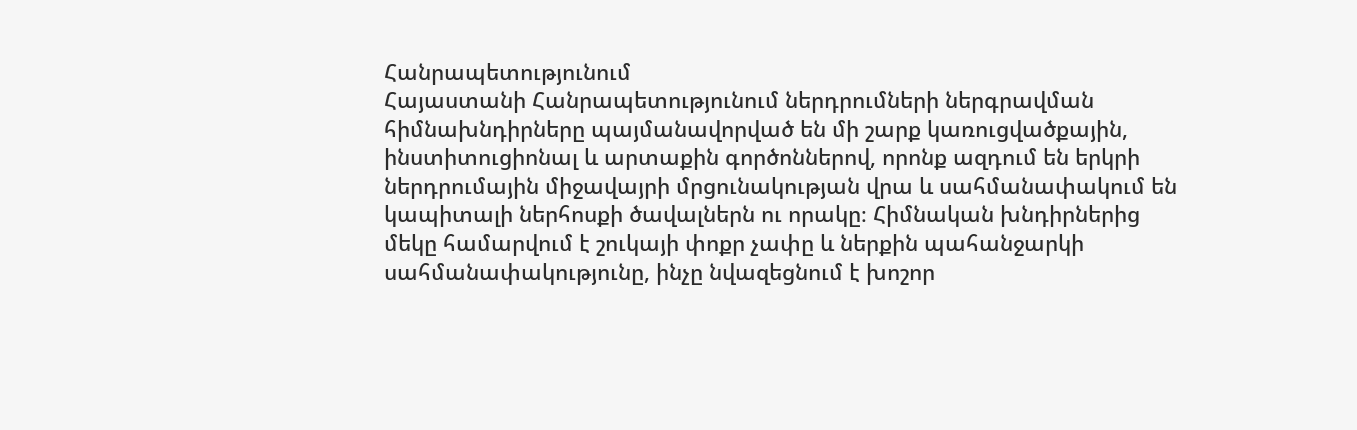Հանրապետությունում
Հայաստանի Հանրապետությունում ներդրումների ներգրավման հիմնախնդիրները պայմանավորված են մի շարք կառուցվածքային, ինստիտուցիոնալ և արտաքին գործոններով, որոնք ազդում են երկրի ներդրումային միջավայրի մրցունակության վրա և սահմանափակում են կապիտալի ներհոսքի ծավալներն ու որակը։ Հիմնական խնդիրներից մեկը համարվում է շուկայի փոքր չափը և ներքին պահանջարկի սահմանափակությունը, ինչը նվազեցնում է խոշոր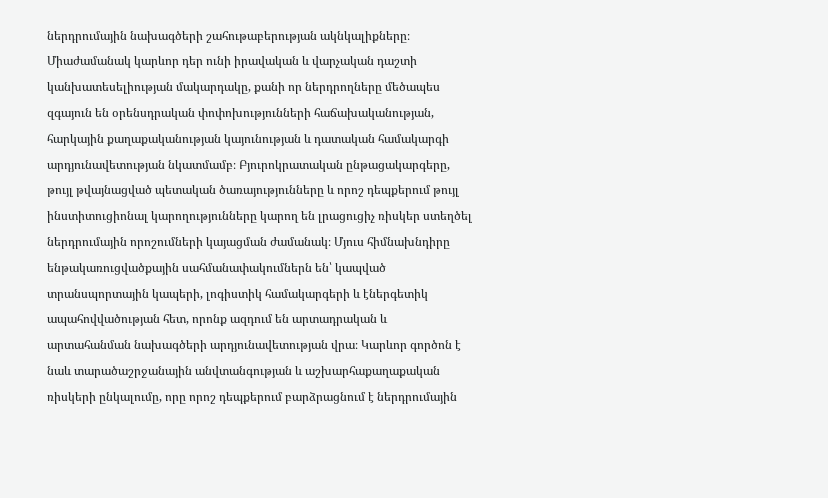ներդրումային նախագծերի շահութաբերության ակնկալիքները։ Միաժամանակ կարևոր դեր ունի իրավական և վարչական դաշտի կանխատեսելիության մակարդակը, քանի որ ներդրողները մեծապես զգայուն են օրենսդրական փոփոխությունների հաճախականության, հարկային քաղաքականության կայունության և դատական համակարգի արդյունավետության նկատմամբ։ Բյուրոկրատական ընթացակարգերը, թույլ թվայնացված պետական ծառայությունները և որոշ դեպքերում թույլ ինստիտուցիոնալ կարողությունները կարող են լրացուցիչ ռիսկեր ստեղծել ներդրումային որոշումների կայացման ժամանակ։ Մյուս հիմնախնդիրը ենթակառուցվածքային սահմանափակումներն են՝ կապված տրանսպորտային կապերի, լոգիստիկ համակարգերի և էներգետիկ ապահովվածության հետ, որոնք ազդում են արտադրական և արտահանման նախագծերի արդյունավետության վրա։ Կարևոր գործոն է նաև տարածաշրջանային անվտանգության և աշխարհաքաղաքական ռիսկերի ընկալումը, որը որոշ դեպքերում բարձրացնում է ներդրումային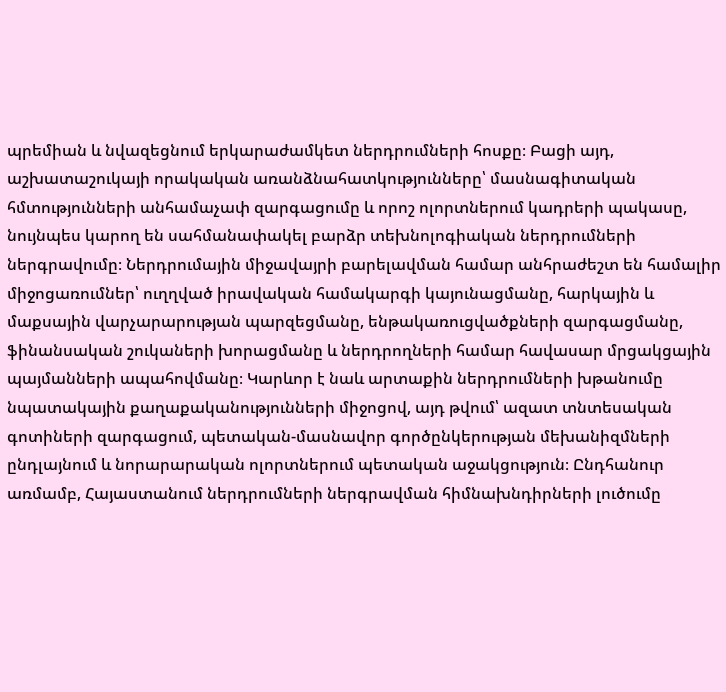պրեմիան և նվազեցնում երկարաժամկետ ներդրումների հոսքը։ Բացի այդ, աշխատաշուկայի որակական առանձնահատկությունները՝ մասնագիտական հմտությունների անհամաչափ զարգացումը և որոշ ոլորտներում կադրերի պակասը, նույնպես կարող են սահմանափակել բարձր տեխնոլոգիական ներդրումների ներգրավումը։ Ներդրումային միջավայրի բարելավման համար անհրաժեշտ են համալիր միջոցառումներ՝ ուղղված իրավական համակարգի կայունացմանը, հարկային և մաքսային վարչարարության պարզեցմանը, ենթակառուցվածքների զարգացմանը, ֆինանսական շուկաների խորացմանը և ներդրողների համար հավասար մրցակցային պայմանների ապահովմանը։ Կարևոր է նաև արտաքին ներդրումների խթանումը նպատակային քաղաքականությունների միջոցով, այդ թվում՝ ազատ տնտեսական գոտիների զարգացում, պետական-մասնավոր գործընկերության մեխանիզմների ընդլայնում և նորարարական ոլորտներում պետական աջակցություն։ Ընդհանուր առմամբ, Հայաստանում ներդրումների ներգրավման հիմնախնդիրների լուծումը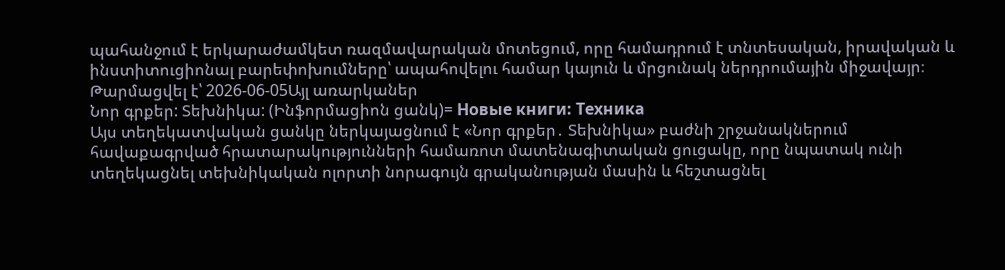պահանջում է երկարաժամկետ ռազմավարական մոտեցում, որը համադրում է տնտեսական, իրավական և ինստիտուցիոնալ բարեփոխումները՝ ապահովելու համար կայուն և մրցունակ ներդրումային միջավայր։
Թարմացվել է՝ 2026-06-05Այլ առարկաներ
Նոր գրքեր: Տեխնիկա: (Ինֆորմացիոն ցանկ)= Новые книги: Техника
Այս տեղեկատվական ցանկը ներկայացնում է «Նոր գրքեր․ Տեխնիկա» բաժնի շրջանակներում հավաքագրված հրատարակությունների համառոտ մատենագիտական ցուցակը, որը նպատակ ունի տեղեկացնել տեխնիկական ոլորտի նորագույն գրականության մասին և հեշտացնել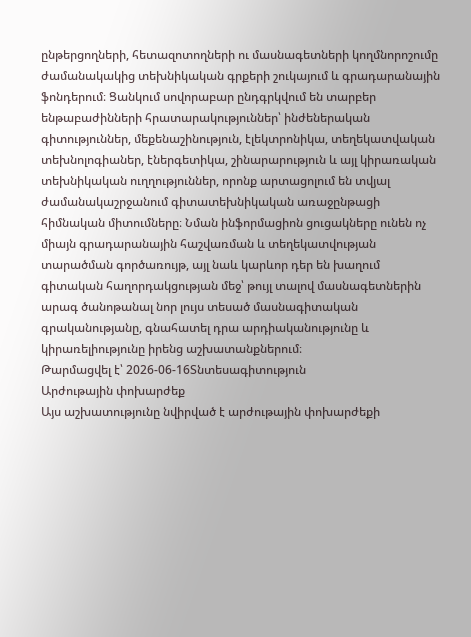ընթերցողների, հետազոտողների ու մասնագետների կողմնորոշումը ժամանակակից տեխնիկական գրքերի շուկայում և գրադարանային ֆոնդերում։ Ցանկում սովորաբար ընդգրկվում են տարբեր ենթաբաժինների հրատարակություններ՝ ինժեներական գիտություններ, մեքենաշինություն, էլեկտրոնիկա, տեղեկատվական տեխնոլոգիաներ, էներգետիկա, շինարարություն և այլ կիրառական տեխնիկական ուղղություններ, որոնք արտացոլում են տվյալ ժամանակաշրջանում գիտատեխնիկական առաջընթացի հիմնական միտումները։ Նման ինֆորմացիոն ցուցակները ունեն ոչ միայն գրադարանային հաշվառման և տեղեկատվության տարածման գործառույթ, այլ նաև կարևոր դեր են խաղում գիտական հաղորդակցության մեջ՝ թույլ տալով մասնագետներին արագ ծանոթանալ նոր լույս տեսած մասնագիտական գրականությանը, գնահատել դրա արդիականությունը և կիրառելիությունը իրենց աշխատանքներում։
Թարմացվել է՝ 2026-06-16Տնտեսագիտություն
Արժութային փոխարժեք
Այս աշխատությունը նվիրված է արժութային փոխարժեքի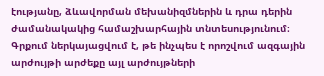էությանը, ձևավորման մեխանիզմներին և դրա դերին ժամանակակից համաշխարհային տնտեսությունում։ Գրքում ներկայացվում է, թե ինչպես է որոշվում ազգային արժույթի արժեքը այլ արժույթների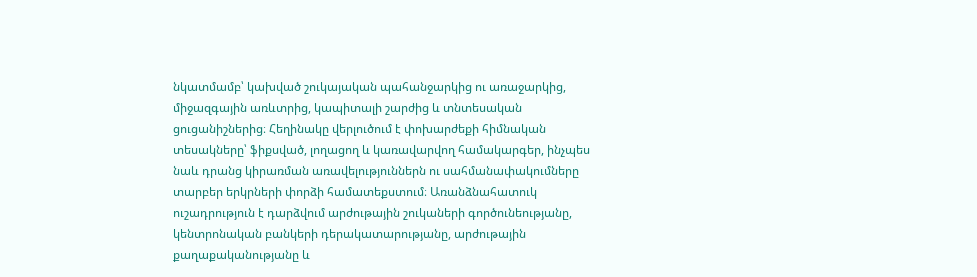նկատմամբ՝ կախված շուկայական պահանջարկից ու առաջարկից, միջազգային առևտրից, կապիտալի շարժից և տնտեսական ցուցանիշներից։ Հեղինակը վերլուծում է փոխարժեքի հիմնական տեսակները՝ ֆիքսված, լողացող և կառավարվող համակարգեր, ինչպես նաև դրանց կիրառման առավելություններն ու սահմանափակումները տարբեր երկրների փորձի համատեքստում։ Առանձնահատուկ ուշադրություն է դարձվում արժութային շուկաների գործունեությանը, կենտրոնական բանկերի դերակատարությանը, արժութային քաղաքականությանը և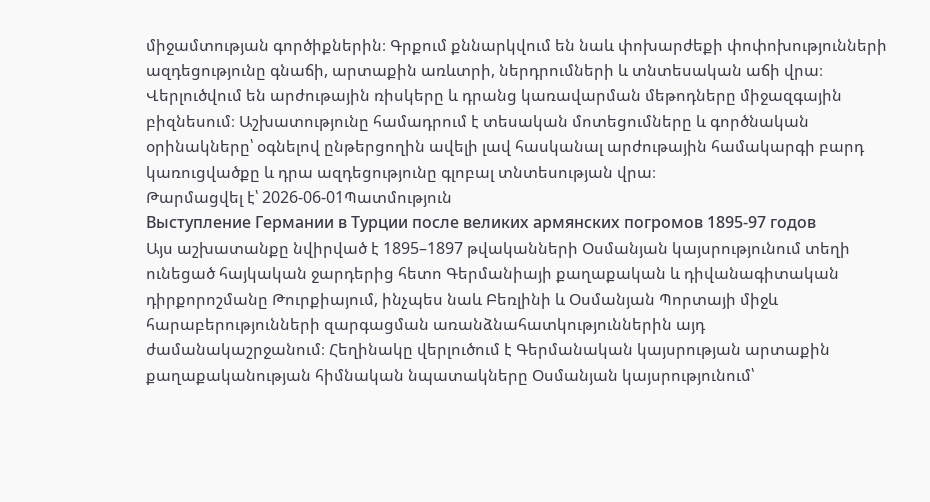միջամտության գործիքներին։ Գրքում քննարկվում են նաև փոխարժեքի փոփոխությունների ազդեցությունը գնաճի, արտաքին առևտրի, ներդրումների և տնտեսական աճի վրա։ Վերլուծվում են արժութային ռիսկերը և դրանց կառավարման մեթոդները միջազգային բիզնեսում։ Աշխատությունը համադրում է տեսական մոտեցումները և գործնական օրինակները՝ օգնելով ընթերցողին ավելի լավ հասկանալ արժութային համակարգի բարդ կառուցվածքը և դրա ազդեցությունը գլոբալ տնտեսության վրա։
Թարմացվել է՝ 2026-06-01Պատմություն
Выступление Германии в Турции после великих армянских погромов 1895-97 годов
Այս աշխատանքը նվիրված է 1895–1897 թվականների Օսմանյան կայսրությունում տեղի ունեցած հայկական ջարդերից հետո Գերմանիայի քաղաքական և դիվանագիտական դիրքորոշմանը Թուրքիայում, ինչպես նաև Բեռլինի և Օսմանյան Պորտայի միջև հարաբերությունների զարգացման առանձնահատկություններին այդ ժամանակաշրջանում։ Հեղինակը վերլուծում է Գերմանական կայսրության արտաքին քաղաքականության հիմնական նպատակները Օսմանյան կայսրությունում՝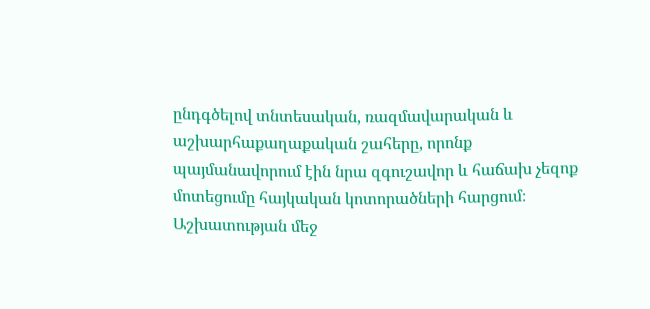ընդգծելով տնտեսական, ռազմավարական և աշխարհաքաղաքական շահերը, որոնք պայմանավորում էին նրա զգուշավոր և հաճախ չեզոք մոտեցումը հայկական կոտորածների հարցում։ Աշխատության մեջ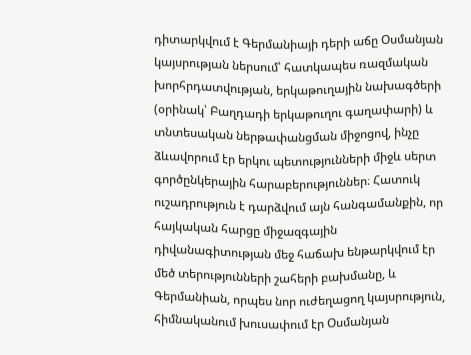դիտարկվում է Գերմանիայի դերի աճը Օսմանյան կայսրության ներսում՝ հատկապես ռազմական խորհրդատվության, երկաթուղային նախագծերի (օրինակ՝ Բաղդադի երկաթուղու գաղափարի) և տնտեսական ներթափանցման միջոցով, ինչը ձևավորում էր երկու պետությունների միջև սերտ գործընկերային հարաբերություններ։ Հատուկ ուշադրություն է դարձվում այն հանգամանքին, որ հայկական հարցը միջազգային դիվանագիտության մեջ հաճախ ենթարկվում էր մեծ տերությունների շահերի բախմանը, և Գերմանիան, որպես նոր ուժեղացող կայսրություն, հիմնականում խուսափում էր Օսմանյան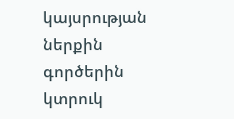կայսրության ներքին գործերին կտրուկ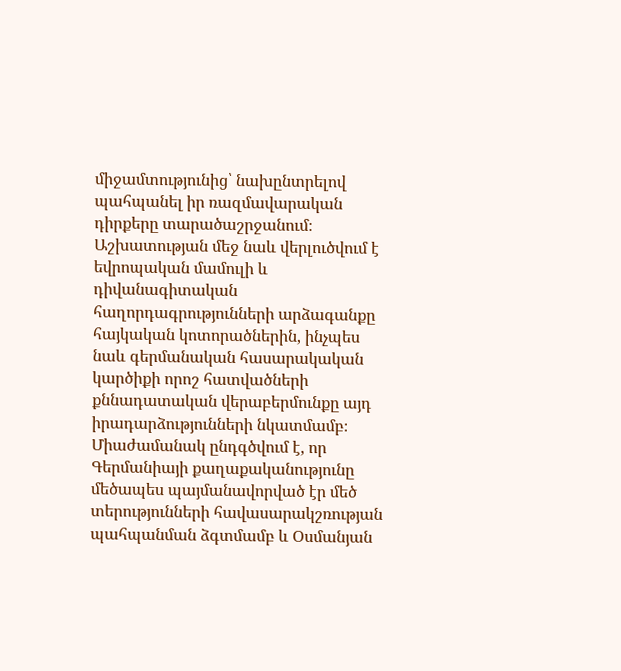միջամտությունից՝ նախընտրելով պահպանել իր ռազմավարական դիրքերը տարածաշրջանում։ Աշխատության մեջ նաև վերլուծվում է եվրոպական մամուլի և դիվանագիտական հաղորդագրությունների արձագանքը հայկական կոտորածներին, ինչպես նաև գերմանական հասարակական կարծիքի որոշ հատվածների քննադատական վերաբերմունքը այդ իրադարձությունների նկատմամբ։ Միաժամանակ ընդգծվում է, որ Գերմանիայի քաղաքականությունը մեծապես պայմանավորված էր մեծ տերությունների հավասարակշռության պահպանման ձգտմամբ և Օսմանյան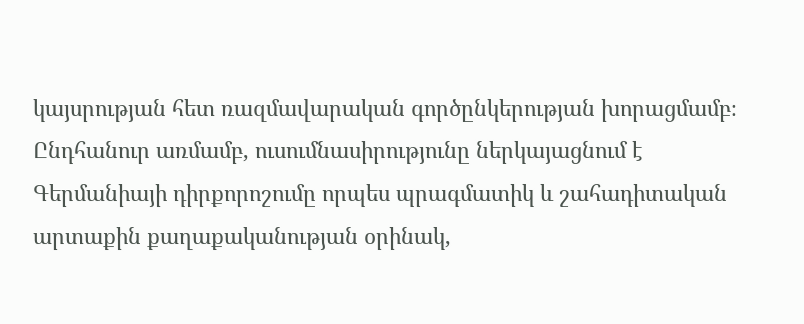կայսրության հետ ռազմավարական գործընկերության խորացմամբ։ Ընդհանուր առմամբ, ուսումնասիրությունը ներկայացնում է Գերմանիայի դիրքորոշումը որպես պրագմատիկ և շահադիտական արտաքին քաղաքականության օրինակ,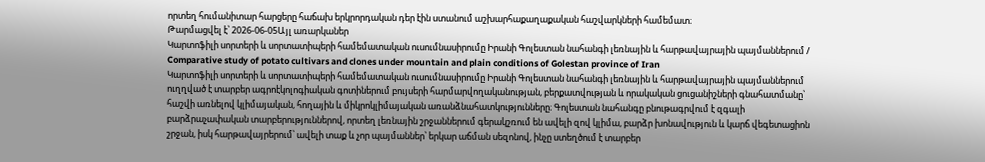որտեղ հումանիտար հարցերը հաճախ երկրորդական դեր էին ստանում աշխարհաքաղաքական հաշվարկների համեմատ։
Թարմացվել է՝ 2026-06-05Այլ առարկաներ
Կարտոֆիլի սորտերի և սորտատիպերի համեմատական ուսումնասիրումը Իրանի Գոլեստան նահանգի լեռնային և հարթավայրային պայմաններում / Comparative study of potato cultivars and clones under mountain and plain conditions of Golestan province of Iran
Կարտոֆիլի սորտերի և սորտատիպերի համեմատական ուսումնասիրումը Իրանի Գոլեստան նահանգի լեռնային և հարթավայրային պայմաններում ուղղված է տարբեր ագրոէկոլոգիական գոտիներում բույսերի հարմարվողականության, բերքատվության և որակական ցուցանիշների գնահատմանը՝ հաշվի առնելով կլիմայական, հողային և միկրոկլիմայական առանձնահատկությունները։ Գոլեստան նահանգը բնութագրվում է զգալի բարձրաչափական տարբերություններով, որտեղ լեռնային շրջաններում գերակշռում են ավելի զով կլիմա, բարձր խոնավություն և կարճ վեգետացիոն շրջան, իսկ հարթավայրերում՝ ավելի տաք և չոր պայմաններ՝ երկար աճման սեզոնով, ինչը ստեղծում է տարբեր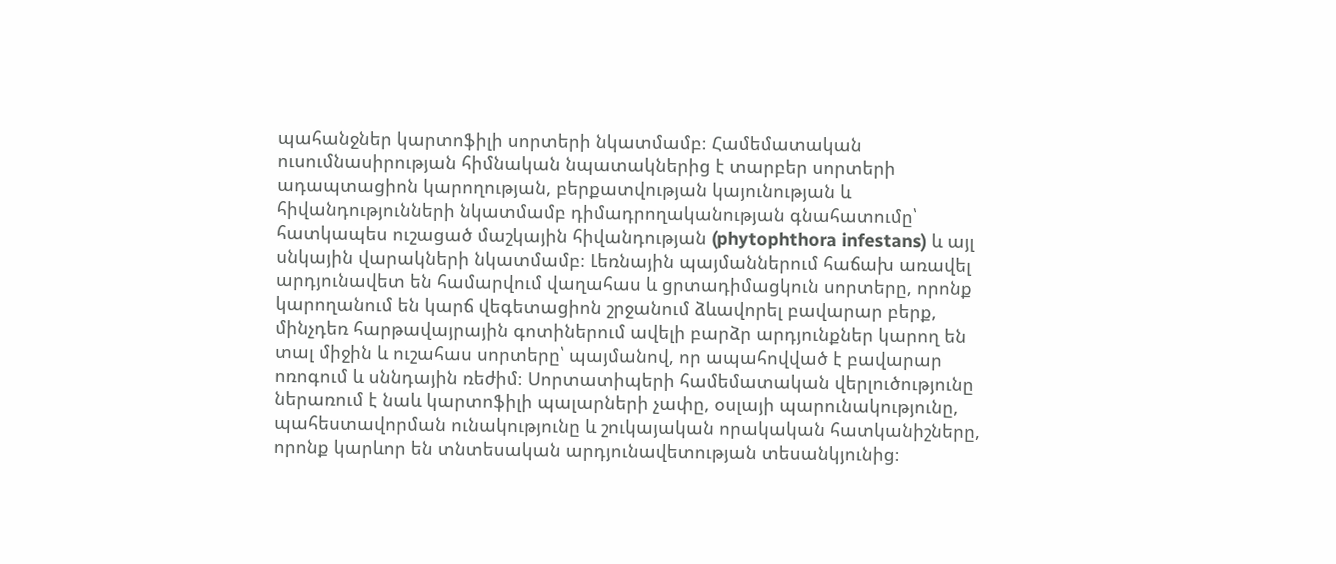պահանջներ կարտոֆիլի սորտերի նկատմամբ։ Համեմատական ուսումնասիրության հիմնական նպատակներից է տարբեր սորտերի ադապտացիոն կարողության, բերքատվության կայունության և հիվանդությունների նկատմամբ դիմադրողականության գնահատումը՝ հատկապես ուշացած մաշկային հիվանդության (phytophthora infestans) և այլ սնկային վարակների նկատմամբ։ Լեռնային պայմաններում հաճախ առավել արդյունավետ են համարվում վաղահաս և ցրտադիմացկուն սորտերը, որոնք կարողանում են կարճ վեգետացիոն շրջանում ձևավորել բավարար բերք, մինչդեռ հարթավայրային գոտիներում ավելի բարձր արդյունքներ կարող են տալ միջին և ուշահաս սորտերը՝ պայմանով, որ ապահովված է բավարար ոռոգում և սննդային ռեժիմ։ Սորտատիպերի համեմատական վերլուծությունը ներառում է նաև կարտոֆիլի պալարների չափը, օսլայի պարունակությունը, պահեստավորման ունակությունը և շուկայական որակական հատկանիշները, որոնք կարևոր են տնտեսական արդյունավետության տեսանկյունից։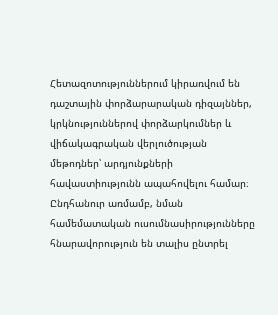Հետազոտություններում կիրառվում են դաշտային փորձարարական դիզայններ, կրկնություններով փորձարկումներ և վիճակագրական վերլուծության մեթոդներ՝ արդյունքների հավաստիությունն ապահովելու համար։ Ընդհանուր առմամբ, նման համեմատական ուսումնասիրությունները հնարավորություն են տալիս ընտրել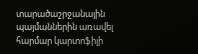տարածաշրջանային պայմաններին առավել հարմար կարտոֆիլի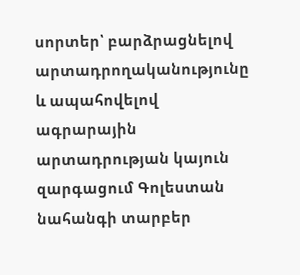սորտեր՝ բարձրացնելով արտադրողականությունը և ապահովելով ագրարային արտադրության կայուն զարգացում Գոլեստան նահանգի տարբեր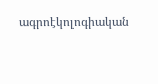ագրոէկոլոգիական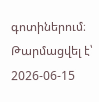գոտիներում։
Թարմացվել է՝ 2026-06-15